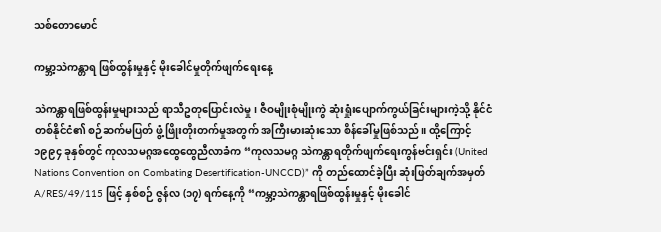သစ်တောမောင်

ကမ္ဘာ့သဲကန္တာရ ဖြစ်ထွန်းမှုနှင့် မိုးခေါင်မှုတိုက်ဖျက်ရေးနေ့

သဲကန္တာရဖြစ်ထွန်းမှုများသည် ရာသီဥတုပြောင်းလဲမှု၊ ဇီဝမျိုးစုံမျိုးကွဲ ဆုံးရှုံးပျောက်ကွယ်ခြင်းများကဲ့သို့ နိုင်ငံတစ်နိုင်ငံ၏ စဉ်ဆက်မပြတ် ဖွံ့ဖြိုးတိုးတက်မှုအတွက် အကြီးမားဆုံးသော စိန်ခေါ်မှုဖြစ်သည်။ ထို့ကြောင့် ၁၉၉၄ ခုနှစ်တွင် ကုလသမဂ္ဂအထွေထွေညီလာခံက “ကုလသမဂ္ဂ သဲကန္တာရတိုက်ဖျက်ရေးကွန်ဗင်းရှင်း (United Nations Convention on Combating Desertification-UNCCD)” ကို တည်ထောင်ခဲ့ပြီး ဆုံးဖြတ်ချက်အမှတ် A/RES/49/115 ဖြင့် နှစ်စဉ် ဇွန်လ (၁၇) ရက်နေ့ကို “ကမ္ဘာ့သဲကန္တာရဖြစ်ထွန်းမှုနှင့် မိုးခေါင်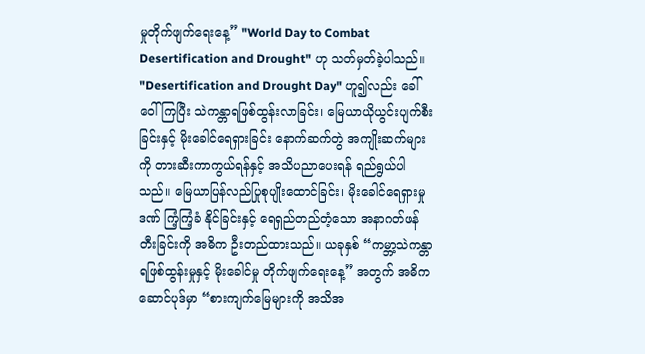မှုတိုက်ဖျက်ရေးနေ့” "World Day to Combat Desertification and Drought" ဟု သတ်မှတ်ခဲ့ပါသည်။ "Desertification and Drought Day" ဟူ၍လည်း ခေါ်ဝေါ်ကြပြီး သဲကန္တာရဖြစ်ထွန်းလာခြင်း၊ မြေယာယိုယွင်းပျက်စီးခြင်းနှင့် မိုးခေါင်ရေရှားခြင်း နောက်ဆက်တွဲ အကျိုးဆက်များကို တားဆီးကာကွယ်ရန်နှင့် အသိပညာပေးရန် ရည်ရွယ်ပါသည်။ မြေယာပြန်လည်ပြုစုပျိုးထောင်ခြင်း၊ မိုးခေါင်ရေရှားမှုဒဏ် ကြံ့ကြံ့ခံ နိုင်ခြင်းနှင့် ရေရှည်တည်တံ့သော အနာဂတ်ဖန်တီးခြင်းကို အဓိက ဦးတည်ထားသည်။ ယခုနှစ် “ကမ္ဘာ့သဲကန္တာရဖြစ်ထွန်းမှုနှင့် မိုးခေါင်မှု တိုက်ဖျက်ရေးနေ့” အတွက် အဓိကဆောင်ပုဒ်မှာ “စားကျက်မြေများကို အသိအ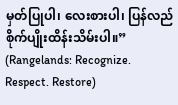မှတ်ပြုပါ၊ လေးစားပါ၊ ပြန်လည်စိုက်ပျိုးထိန်းသိမ်းပါ။” (Rangelands: Recognize. Respect. Restore)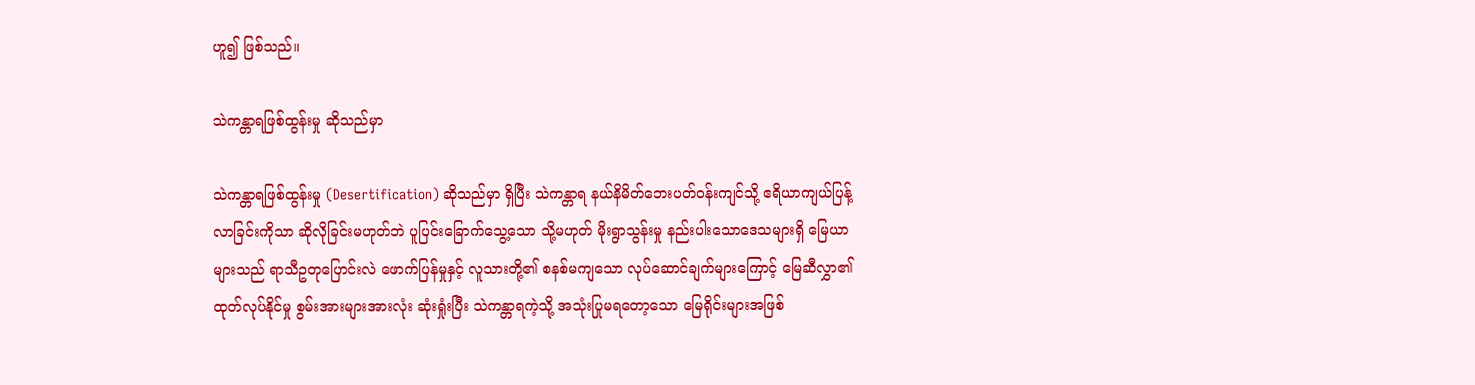ဟူ၍ ဖြစ်သည်။

သဲကန္တာရဖြစ်ထွန်းမှု ဆိုသည်မှာ

သဲကန္တာရဖြစ်ထွန်းမှု (Desertification) ဆိုသည်မှာ ရှိပြီး သဲကန္တာရ နယ်နိမိတ်ဘေးပတ်ဝန်းကျင်သို့ ဧရိယာကျယ်ပြန့်လာခြင်းကိုသာ ဆိုလိုခြင်းမဟုတ်ဘဲ ပူပြင်းခြောက်သွေ့သော သို့မဟုတ် မိုးရွာသွန်းမှု နည်းပါးသောဒေသများရှိ မြေယာများသည် ရာသီဥတုပြောင်းလဲ ဖောက်ပြန်မှုနှင့် လူသားတို့၏ စနစ်မကျသော လုပ်ဆောင်ချက်များကြောင့် မြေဆီလွှာ၏ထုတ်လုပ်နိုင်မှု စွမ်းအားများအားလုံး ဆုံးရှုံးပြီး သဲကန္တာရကဲ့သို့ အသုံးပြုမရတော့သော မြေရိုင်းများအဖြစ်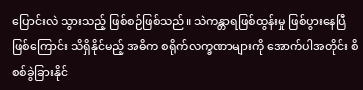ပြောင်းလဲ သွားသည့် ဖြစ်စဉ်ဖြစ်သည်။ သဲကန္တာရဖြစ်ထွန်းမှု ဖြစ်ပွားနေပြီဖြစ်ကြောင်း သိရှိနိုင်မည့် အဓိက စရိုက်လက္ခဏာများကို အောက်ပါအတိုင်း စိစစ်ခွဲခြားနိုင်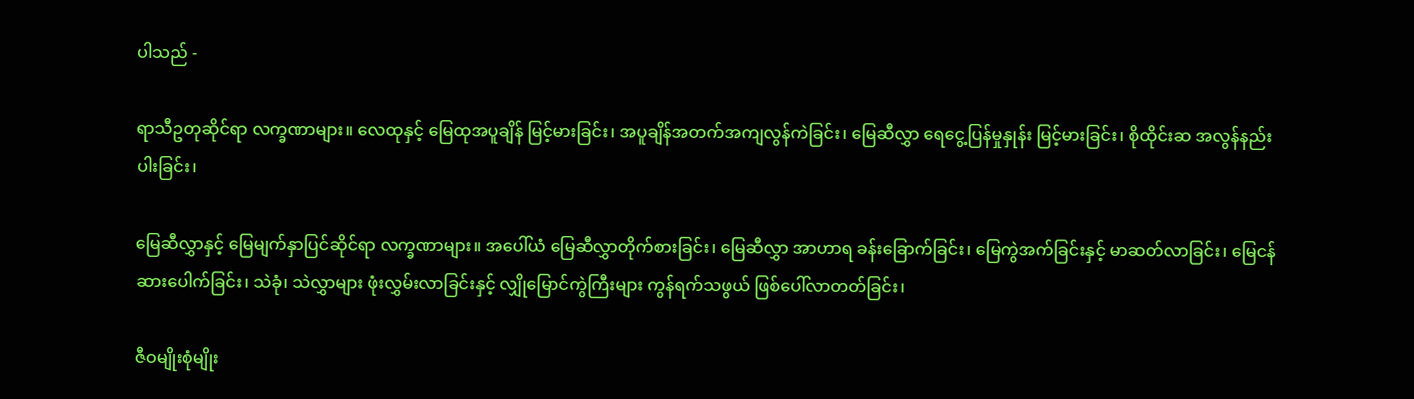ပါသည် -

ရာသီဥတုဆိုင်ရာ လက္ခဏာများ။ လေထုနှင့် မြေထုအပူချိန် မြင့်မားခြင်း၊ အပူချိန်အတက်အကျလွန်ကဲခြင်း၊ မြေဆီလွှာ ရေငွေ့ပြန်မှုနှုန်း မြင့်မားခြင်း၊ စိုထိုင်းဆ အလွန်နည်းပါးခြင်း၊

မြေဆီလွှာနှင့် မြေမျက်နှာပြင်ဆိုင်ရာ လက္ခဏာများ။ အပေါ်ယံ မြေဆီလွှာတိုက်စားခြင်း၊ မြေဆီလွှာ အာဟာရ ခန်းခြောက်ခြင်း၊ မြေကွဲအက်ခြင်းနှင့် မာဆတ်လာခြင်း၊ မြေငန်ဆားပေါက်ခြင်း၊ သဲခုံ၊ သဲလွှာများ ဖုံးလွှမ်းလာခြင်းနှင့် လျှိုမြောင်ကွဲကြီးများ ကွန်ရက်သဖွယ် ဖြစ်ပေါ်လာတတ်ခြင်း၊

ဇီဝမျိုးစုံမျိုး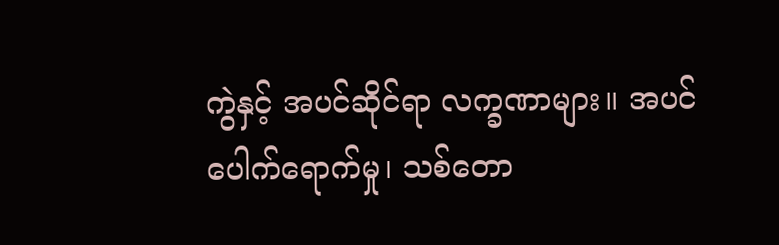ကွဲနှင့် အပင်ဆိုင်ရာ လက္ခဏာများ။ အပင်ပေါက်ရောက်မှု၊ သစ်တော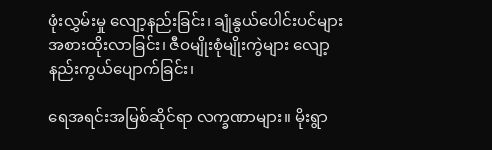ဖုံးလွှမ်းမှု လျော့နည်းခြင်း၊ ချုံနွယ်ပေါင်းပင်များ အစားထိုးလာခြင်း၊ ဇီဝမျိုးစုံမျိုးကွဲများ လျော့နည်းကွယ်ပျောက်ခြင်း၊

ရေအရင်းအမြစ်ဆိုင်ရာ လက္ခဏာများ။ မိုးရွာ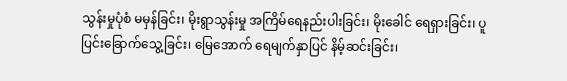သွန်းမှုပုံစံ မမှန်ခြင်း၊ မိုးရွာသွန်းမှု အကြိမ်ရေနည်းပါးခြင်း၊ မိုးခေါင် ရေရှားခြင်း၊ ပူပြင်းခြောက်သွေ့ခြင်း၊ မြေအောက် ရေမျက်နှာပြင် နိမ့်ဆင်းခြင်း၊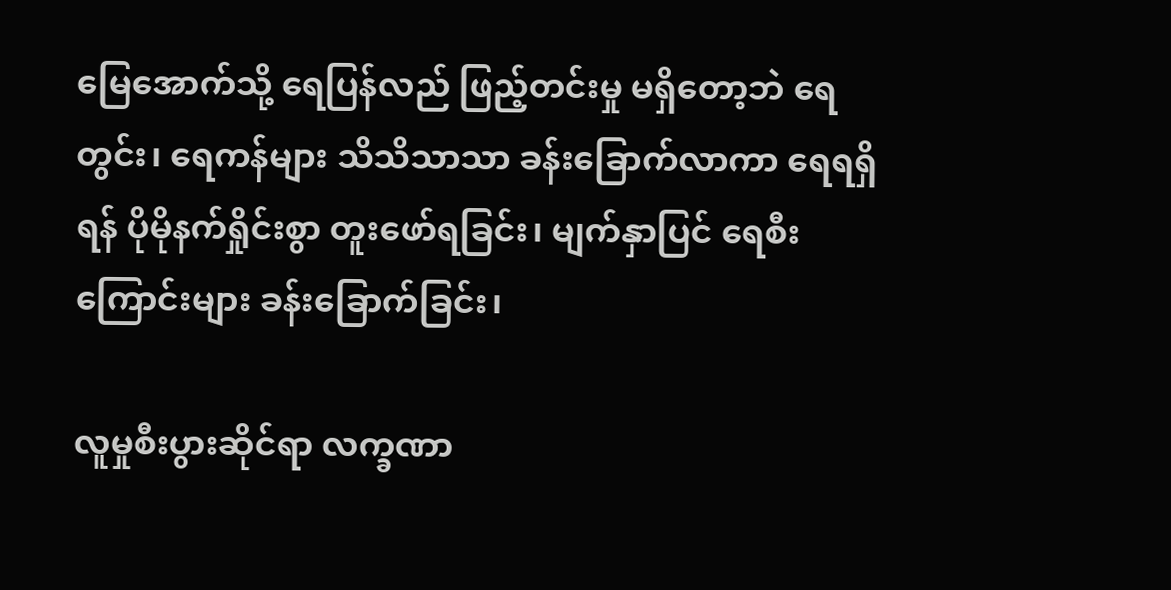မြေအောက်သို့ ရေပြန်လည် ဖြည့်တင်းမှု မရှိတော့ဘဲ ရေတွင်း၊ ရေကန်များ သိသိသာသာ ခန်းခြောက်လာကာ ရေရရှိရန် ပိုမိုနက်ရှိုင်းစွာ တူးဖော်ရခြင်း၊ မျက်နှာပြင် ရေစီးကြောင်းများ ခန်းခြောက်ခြင်း၊

လူမှုစီးပွားဆိုင်ရာ လက္ခဏာ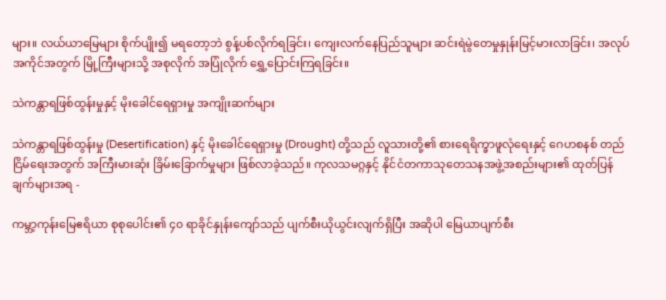များ။ လယ်ယာမြေများ စိုက်ပျိုး၍ မရတော့ဘဲ စွန့်ပစ်လိုက်ရခြင်း၊ ကျေးလက်နေပြည်သူများ ဆင်းရဲမွဲတေမှုနှုန်းမြင့်မားလာခြင်း၊ အလုပ်အကိုင်အတွက် မြို့ကြီးများသို့ အစုလိုက် အပြုံလိုက် ရွှေ့ပြောင်းကြရခြင်း။

သဲကန္တာရဖြစ်ထွန်းမှုနှင့် မိုးခေါင်ရေရှားမှု အကျိုးဆက်များ

သဲကန္တာရဖြစ်ထွန်းမှု (Desertification) နှင့် မိုးခေါင်ရေရှားမှု (Drought) တို့သည် လူသားတို့၏ စားရေရိက္ခာဖူလုံရေးနှင့် ဂေဟစနစ် တည်ငြိမ်ရေးအတွက် အကြီးမားဆုံး ခြိမ်းခြောက်မှုများ ဖြစ်လာခဲ့သည်။ ကုလသမဂ္ဂနှင့် နိုင်ငံတကာသုတေသနအဖွဲ့အစည်းများ၏ ထုတ်ပြန်ချက်များအရ -

ကမ္ဘာ့ကုန်းမြေဧရိယာ စုစုပေါင်း၏ ၄၀ ရာခိုင်နှုန်းကျော်သည် ပျက်စီးယိုယွင်းလျက်ရှိပြီး အဆိုပါ မြေယာပျက်စီး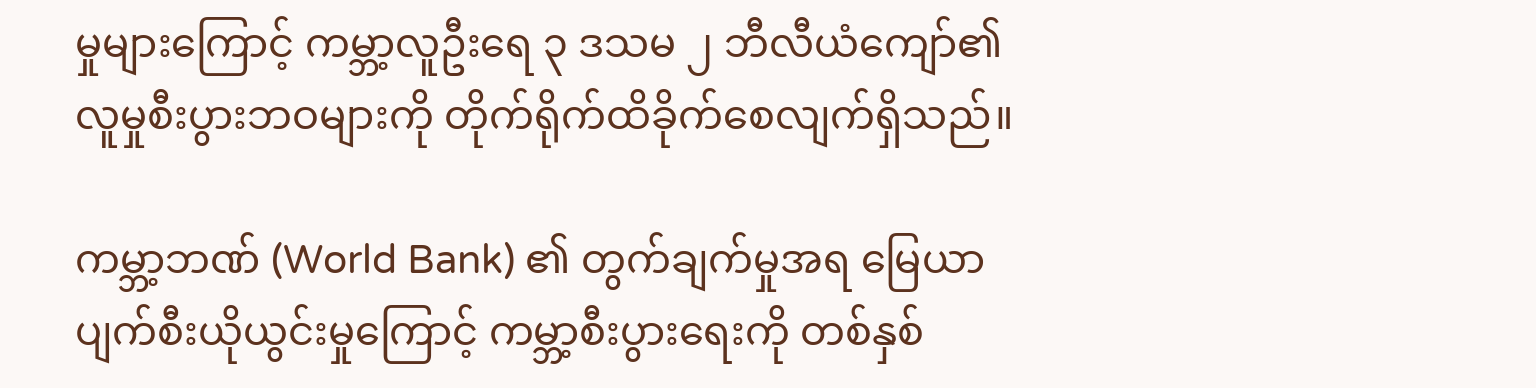မှုများကြောင့် ကမ္ဘာ့လူဦးရေ ၃ ဒသမ ၂ ဘီလီယံကျော်၏ လူမှုစီးပွားဘဝများကို တိုက်ရိုက်ထိခိုက်စေလျက်ရှိသည်။

ကမ္ဘာ့ဘဏ် (World Bank) ၏ တွက်ချက်မှုအရ မြေယာပျက်စီးယိုယွင်းမှုကြောင့် ကမ္ဘာ့စီးပွားရေးကို တစ်နှစ်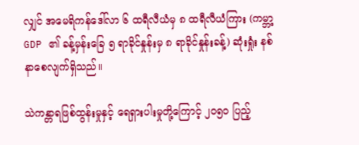လျှင် အမေရိကန်ဒေါ်လာ ၆ ထရီလီယံမှ ၈ ထရီလီယံကြား (ကမ္ဘာ့ GDP ၏ ခန့်မှန်းခြေ ၅ ရာခိုင်နှုန်းမှ ၈ ရာခိုင်နှုန်းခန့်) ဆုံးရှုံး နစ်နာစေလျက်ရှိသည်။

သဲကန္တာရဖြစ်ထွန်းမှုနှင့် ရေရှားပါးမှုတို့ကြောင့် ၂၀၅၀ ပြည့်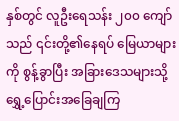နှစ်တွင် လူဦးရေသန်း ၂၀၀ ကျော်သည် ၎င်းတို့၏နေရပ် မြေယာများကို စွန့်ခွာပြီး အခြားဒေသများသို့ ရွှေ့ပြောင်းအခြေချကြ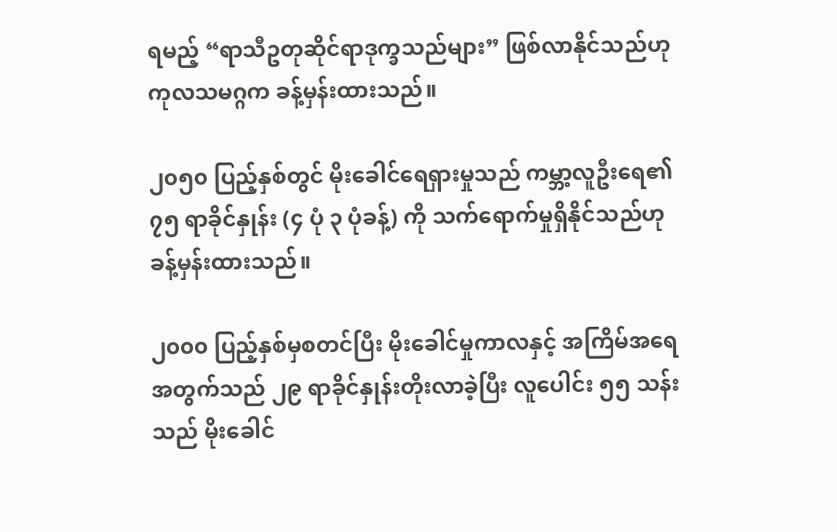ရမည့် “ရာသီဥတုဆိုင်ရာဒုက္ခသည်များ” ဖြစ်လာနိုင်သည်ဟု ကုလသမဂ္ဂက ခန့်မှန်းထားသည်။

၂၀၅၀ ပြည့်နှစ်တွင် မိုးခေါင်ရေရှားမှုသည် ကမ္ဘာ့လူဦးရေ၏ ၇၅ ရာခိုင်နှုန်း (၄ ပုံ ၃ ပုံခန့်) ကို သက်ရောက်မှုရှိနိုင်သည်ဟု ခန့်မှန်းထားသည်။

၂၀၀၀ ပြည့်နှစ်မှစတင်ပြီး မိုးခေါင်မှုကာလနှင့် အကြိမ်အရေ အတွက်သည် ၂၉ ရာခိုင်နှုန်းတိုးလာခဲ့ပြီး လူပေါင်း ၅၅ သန်း သည် မိုးခေါင်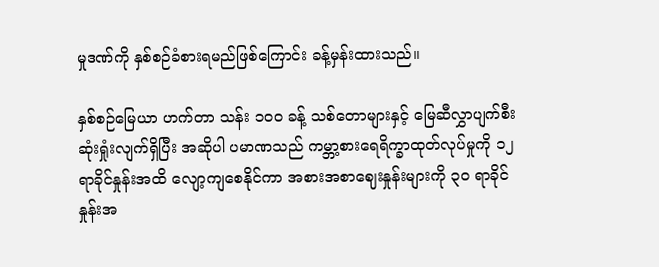မှုဒဏ်ကို နှစ်စဉ်ခံစားရမည်ဖြစ်ကြောင်း ခန့်မှန်းထားသည်။

နှစ်စဉ်မြေယာ ဟက်တာ သန်း ၁၀၀ ခန့် သစ်တောများနှင့် မြေဆီလွှာပျက်စီးဆုံးရှုံးလျက်ရှိပြီး အဆိုပါ ပမာဏသည် ကမ္ဘာ့စားရေရိက္ခာထုတ်လုပ်မှုကို ၁၂ ရာခိုင်နှုန်းအထိ လျော့ကျစေနိုင်ကာ အစားအစာဈေးနှုန်းများကို ၃၀ ရာခိုင် နှုန်းအ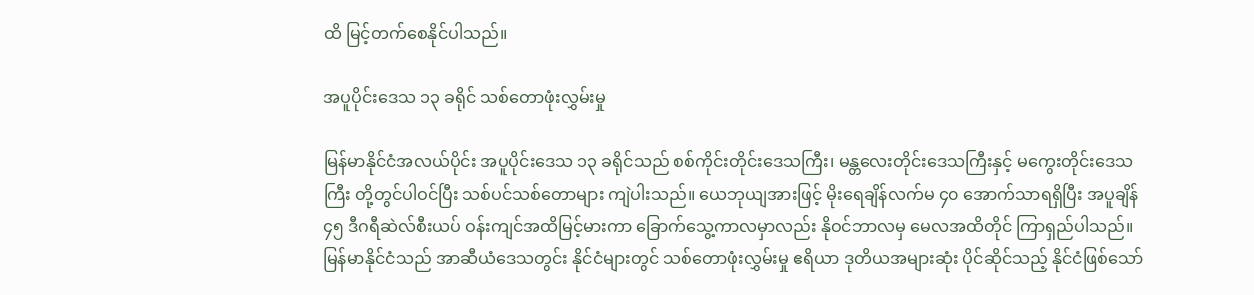ထိ မြင့်တက်စေနိုင်ပါသည်။

အပူပိုင်းဒေသ ၁၃ ခရိုင် သစ်တောဖုံးလွှမ်းမှု

မြန်မာနိုင်ငံအလယ်ပိုင်း အပူပိုင်းဒေသ ၁၃ ခရိုင်သည် စစ်ကိုင်းတိုင်းဒေသကြီး၊ မန္တလေးတိုင်းဒေသကြီးနှင့် မကွေးတိုင်းဒေသကြီး တို့တွင်ပါဝင်ပြီး သစ်ပင်သစ်တောများ ကျဲပါးသည်။ ယေဘုယျအားဖြင့် မိုးရေချိန်လက်မ ၄၀ အောက်သာရရှိပြီး အပူချိန် ၄၅ ဒီဂရီဆဲလ်စီးယပ် ဝန်းကျင်အထိမြင့်မားကာ ခြောက်သွေ့ကာလမှာလည်း နိုဝင်ဘာလမှ မေလအထိတိုင် ကြာရှည်ပါသည်။ မြန်မာနိုင်ငံသည် အာဆီယံဒေသတွင်း နိုင်ငံများတွင် သစ်တောဖုံးလွှမ်းမှု ဧရိယာ ဒုတိယအများဆုံး ပိုင်ဆိုင်သည့် နိုင်ငံဖြစ်သော်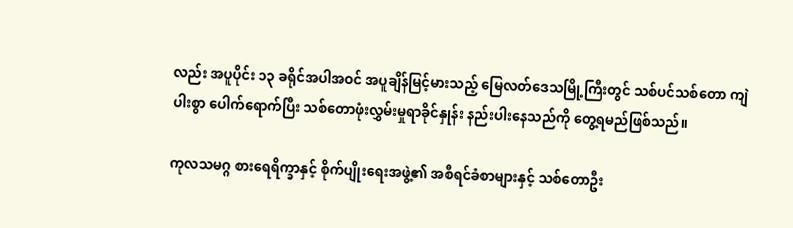လည်း အပူပိုင်း ၁၃ ခရိုင်အပါအဝင် အပူချိန်မြင့်မားသည့် မြေလတ်ဒေသမြို့ကြီးတွင် သစ်ပင်သစ်တော ကျဲပါးစွာ ပေါက်ရောက်ပြီး သစ်တောဖုံးလွှမ်းမှုရာခိုင်နှုန်း နည်းပါးနေသည်ကို တွေ့ရမည်ဖြစ်သည်။

ကုလသမဂ္ဂ စားရေရိက္ခာနှင့် စိုက်ပျိုးရေးအဖွဲ့၏ အစီရင်ခံစာများနှင့် သစ်တောဦး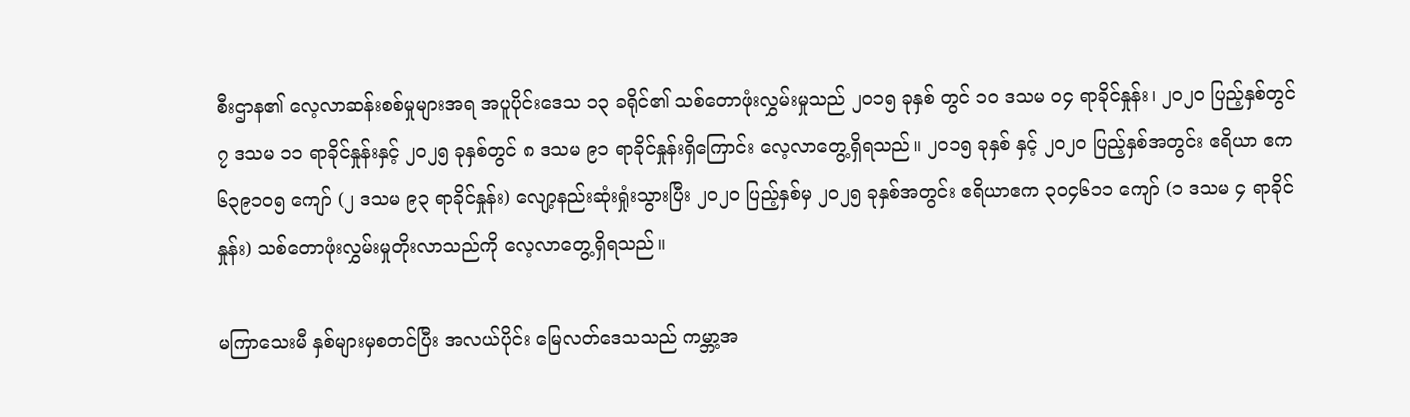စီးဌာန၏ လေ့လာဆန်းစစ်မှုများအရ အပူပိုင်းဒေသ ၁၃ ခရိုင်၏ သစ်တောဖုံးလွှမ်းမှုသည် ၂၀၁၅ ခုနှစ် တွင် ၁၀ ဒသမ ၀၄ ရာခိုင်နှုန်း၊ ၂၀၂၀ ပြည့်နှစ်တွင် ၇ ဒသမ ၁၁ ရာခိုင်နှုန်းနှင့် ၂၀၂၅ ခုနှစ်တွင် ၈ ဒသမ ၉၁ ရာခိုင်နှုန်းရှိကြောင်း လေ့လာတွေ့ရှိရသည်။ ၂၀၁၅ ခုနှစ် နှင့် ၂၀၂၀ ပြည့်နှစ်အတွင်း ဧရိယာ ဧက ၆၃၉၁၀၅ ကျော် (၂ ဒသမ ၉၃ ရာခိုင်နှုန်း) လျော့နည်းဆုံးရှုံးသွားပြီး ၂၀၂၀ ပြည့်နှစ်မှ ၂၀၂၅ ခုနှစ်အတွင်း ဧရိယာဧက ၃၀၄၆၁၁ ကျော် (၁ ဒသမ ၄ ရာခိုင် နှုန်း) သစ်တောဖုံးလွှမ်းမှုတိုးလာသည်ကို လေ့လာတွေ့ရှိရသည်။

မကြာသေးမီ နှစ်များမှစတင်ပြီး အလယ်ပိုင်း မြေလတ်ဒေသသည် ကမ္ဘာ့အ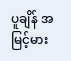ပူချိန် အမြင့်မား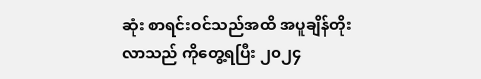ဆုံး စာရင်းဝင်သည်အထိ အပူချိန်တိုးလာသည် ကိုတွေ့ရပြီး ၂၀၂၄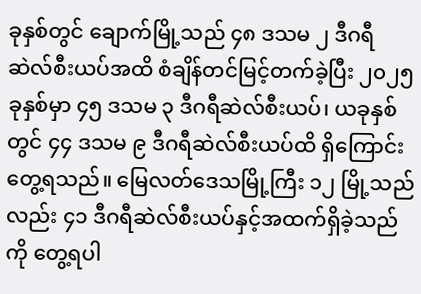ခုနှစ်တွင် ချောက်မြို့သည် ၄၈ ဒသမ ၂ ဒီဂရီ ဆဲလ်စီးယပ်အထိ စံချိန်တင်မြင့်တက်ခဲ့ပြီး ၂၀၂၅ ခုနှစ်မှာ ၄၅ ဒသမ ၃ ဒီဂရီဆဲလ်စီးယပ်၊ ယခုနှစ်တွင် ၄၄ ဒသမ ၉ ဒီဂရီဆဲလ်စီးယပ်ထိ ရှိကြောင်းတွေ့ရသည်။ မြေလတ်ဒေသမြို့ကြီး ၁၂ မြို့သည်လည်း ၄၁ ဒီဂရီဆဲလ်စီးယပ်နှင့်အထက်ရှိခဲ့သည်ကို တွေ့ရပါ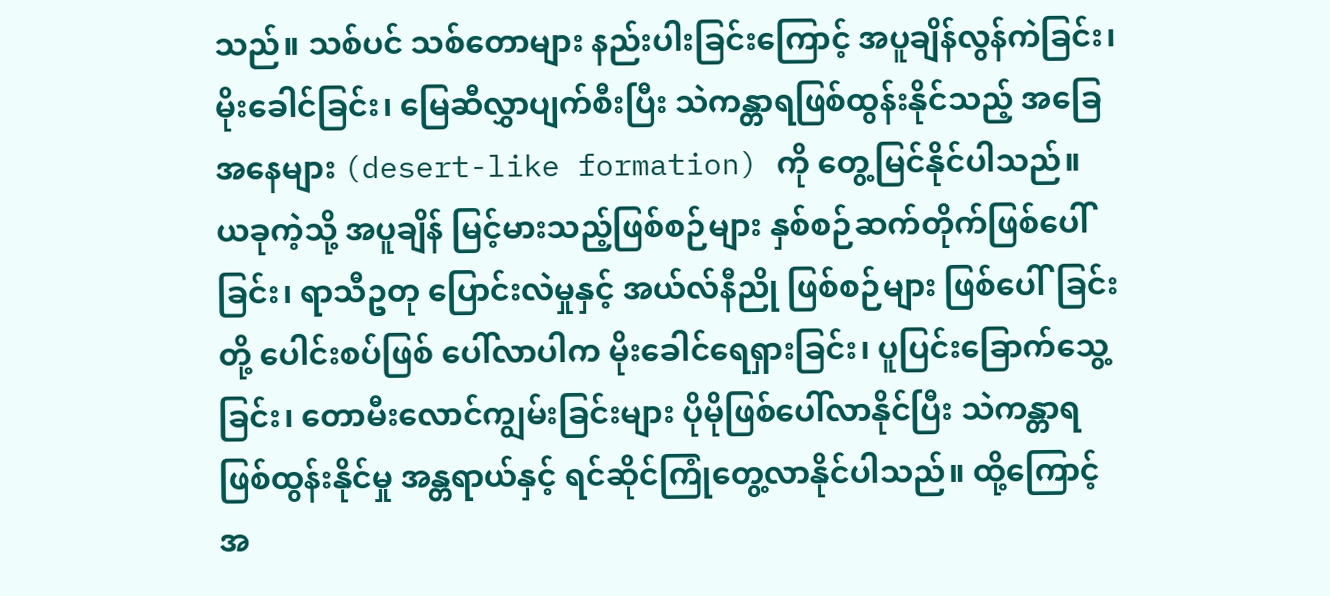သည်။ သစ်ပင် သစ်တောများ နည်းပါးခြင်းကြောင့် အပူချိန်လွန်ကဲခြင်း၊ မိုးခေါင်ခြင်း၊ မြေဆီလွှာပျက်စီးပြီး သဲကန္တာရဖြစ်ထွန်းနိုင်သည့် အခြေအနေများ (desert-like formation) ကို တွေ့မြင်နိုင်ပါသည်။ ယခုကဲ့သို့ အပူချိန် မြင့်မားသည့်ဖြစ်စဉ်များ နှစ်စဉ်ဆက်တိုက်ဖြစ်ပေါ်ခြင်း၊ ရာသီဥတု ပြောင်းလဲမှုနှင့် အယ်လ်နီညို ဖြစ်စဉ်များ ဖြစ်ပေါ်ခြင်းတို့ ပေါင်းစပ်ဖြစ် ပေါ်လာပါက မိုးခေါင်ရေရှားခြင်း၊ ပူပြင်းခြောက်သွေ့ခြင်း၊ တောမီးလောင်ကျွမ်းခြင်းများ ပိုမိုဖြစ်ပေါ်လာနိုင်ပြီး သဲကန္တာရဖြစ်ထွန်းနိုင်မှု အန္တရာယ်နှင့် ရင်ဆိုင်ကြုံတွေ့လာနိုင်ပါသည်။ ထို့ကြောင့် အ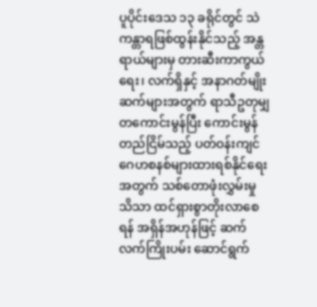ပူပိုင်းဒေသ ၁၃ ခရိုင်တွင် သဲကန္တာရဖြစ်ထွန်းနိုင်သည့် အန္တရာယ်များမှ တားဆီးကာကွယ်ရေး၊ လက်ရှိနှင့် အနာဂတ်မျိုးဆက်များအတွက် ရာသီဥတုမျှတကောင်းမွန်ပြီး ကောင်းမွန်တည်ငြိမ်သည့် ပတ်ဝန်းကျင် ဂေဟစနစ်များထားရစ်နိုင်ရေးအတွက် သစ်တောဖုံးလွှမ်းမှု သိသာ ထင်ရှားစွာတိုးလာစေရန် အရှိန်အဟုန်ဖြင့် ဆက်လက်ကြိုးပမ်း ဆောင်ရွက်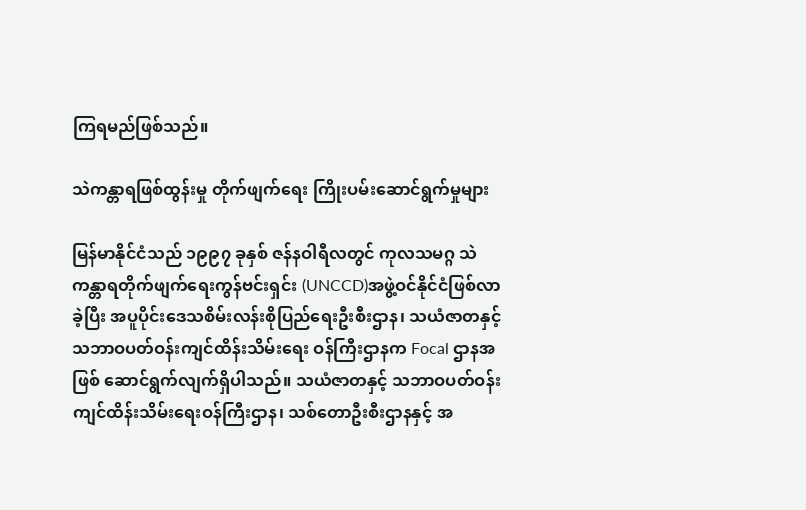ကြရမည်ဖြစ်သည်။

သဲကန္တာရဖြစ်ထွန်းမှု တိုက်ဖျက်ရေး ကြိုးပမ်းဆောင်ရွက်မှုများ

မြန်မာနိုင်ငံသည် ၁၉၉၇ ခုနှစ် ဇန်နဝါရီလတွင် ကုလသမဂ္ဂ သဲကန္တာရတိုက်ဖျက်ရေးကွန်ဗင်းရှင်း (UNCCD)အဖွဲ့ဝင်နိုင်ငံဖြစ်လာခဲ့ပြီး အပူပိုင်းဒေသစိမ်းလန်းစိုပြည်ရေးဦးစီးဌာန၊ သယံဇာတနှင့်သဘာဝပတ်ဝန်းကျင်ထိန်းသိမ်းရေး ဝန်ကြီးဌာနက Focal ဌာနအဖြစ် ဆောင်ရွက်လျက်ရှိပါသည်။ သယံဇာတနှင့် သဘာဝပတ်ဝန်းကျင်ထိန်းသိမ်းရေးဝန်ကြီးဌာန၊ သစ်တောဦးစီးဌာနနှင့် အ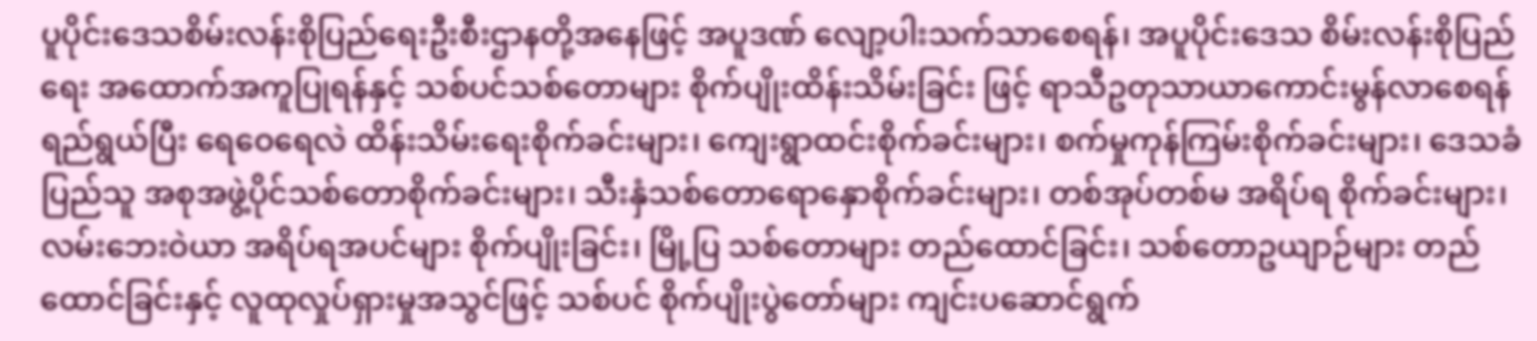ပူပိုင်းဒေသစိမ်းလန်းစိုပြည်ရေးဦးစီးဌာနတို့အနေဖြင့် အပူဒဏ် လျော့ပါးသက်သာစေရန်၊ အပူပိုင်းဒေသ စိမ်းလန်းစိုပြည်ရေး အထောက်အကူပြုရန်နှင့် သစ်ပင်သစ်တောများ စိုက်ပျိုးထိန်းသိမ်းခြင်း ဖြင့် ရာသီဥတုသာယာကောင်းမွန်လာစေရန်ရည်ရွယ်ပြီး ရေဝေရေလဲ ထိန်းသိမ်းရေးစိုက်ခင်းများ၊ ကျေးရွာထင်းစိုက်ခင်းများ၊ စက်မှုကုန်ကြမ်းစိုက်ခင်းများ၊ ဒေသခံပြည်သူ အစုအဖွဲ့ပိုင်သစ်တောစိုက်ခင်းများ၊ သီးနှံသစ်တောရောနှောစိုက်ခင်းများ၊ တစ်အုပ်တစ်မ အရိပ်ရ စိုက်ခင်းများ၊ လမ်းဘေးဝဲယာ အရိပ်ရအပင်များ စိုက်ပျိုးခြင်း၊ မြို့ပြ သစ်တောများ တည်ထောင်ခြင်း၊ သစ်တောဥယျာဉ်များ တည်ထောင်ခြင်းနှင့် လူထုလှုပ်ရှားမှုအသွင်ဖြင့် သစ်ပင် စိုက်ပျိုးပွဲတော်များ ကျင်းပဆောင်ရွက်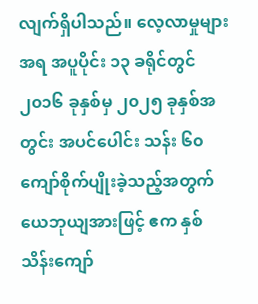လျက်ရှိပါသည်။ လေ့လာမှုများအရ အပူပိုင်း ၁၃ ခရိုင်တွင် ၂၀၁၆ ခုနှစ်မှ ၂၀၂၅ ခုနှစ်အတွင်း အပင်ပေါင်း သန်း ၆၀ ကျော်စိုက်ပျိုးခဲ့သည့်အတွက် ယေဘုယျအားဖြင့် ဧက နှစ်သိန်းကျော်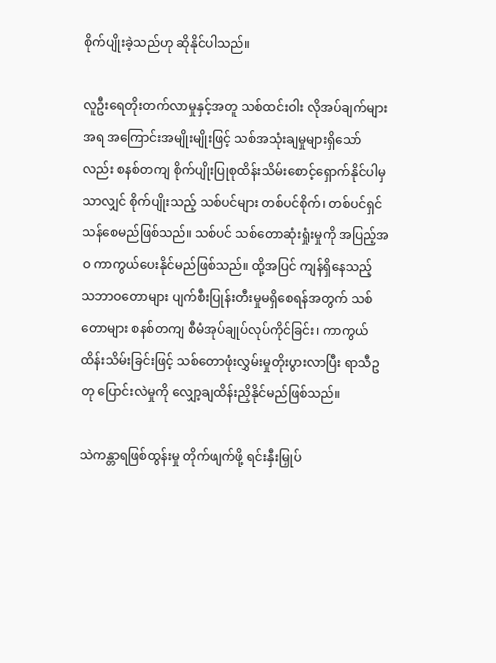စိုက်ပျိုးခဲ့သည်ဟု ဆိုနိုင်ပါသည်။

လူဦးရေတိုးတက်လာမှုနှင့်အတူ သစ်ထင်းဝါး လိုအပ်ချက်များအရ အကြောင်းအမျိုးမျိုးဖြင့် သစ်အသုံးချမှုများရှိသော်လည်း စနစ်တကျ စိုက်ပျိုးပြုစုထိန်းသိမ်းစောင့်ရှောက်နိုင်ပါမှသာလျှင် စိုက်ပျိုးသည့် သစ်ပင်များ တစ်ပင်စိုက်၊ တစ်ပင်ရှင်သန်စေမည်ဖြစ်သည်။ သစ်ပင် သစ်တောဆုံးရှုံးမှုကို အပြည့်အဝ ကာကွယ်ပေးနိုင်မည်ဖြစ်သည်။ ထို့အပြင် ကျန်ရှိနေသည့် သဘာဝတောများ ပျက်စီးပြုန်းတီးမှုမရှိစေရန်အတွက် သစ်တောများ စနစ်တကျ စီမံအုပ်ချုပ်လုပ်ကိုင်ခြင်း၊ ကာကွယ်ထိန်းသိမ်းခြင်းဖြင့် သစ်တောဖုံးလွှမ်းမှုတိုးပွားလာပြီး ရာသီဥတု ပြောင်းလဲမှုကို လျှော့ချထိန်းညှိနိုင်မည်ဖြစ်သည်။

သဲကန္တာရဖြစ်ထွန်းမှု တိုက်ဖျက်ဖို့ ရင်းနှီးမြှုပ်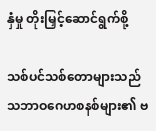နှံမှု တိုးမြှင့်ဆောင်ရွက်စို့

သစ်ပင်သစ်တောများသည် သဘာဝဂေဟစနစ်များ၏ ဗ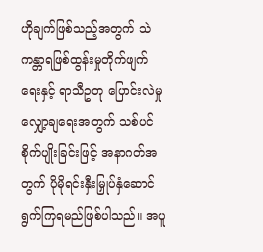ဟိုချက်ဖြစ်သည့်အတွက် သဲကန္တာရဖြစ်ထွန်းမှုတိုက်ဖျက်ရေးနှင့် ရာသီဥတု ပြောင်းလဲမှုလျှော့ချရေးအတွက် သစ်ပင်စိုက်ပျိုးခြင်းဖြင့် အနာဂတ်အတွက် ပိုမိုရင်းနှီးမြှုပ်နှံဆောင်ရွက်ကြရမည်ဖြစ်ပါသည်။ အပူ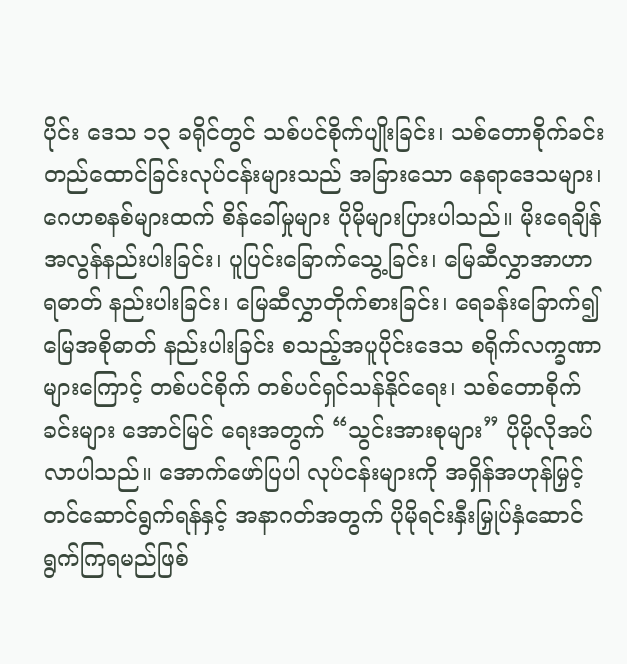ပိုင်း ဒေသ ၁၃ ခရိုင်တွင် သစ်ပင်စိုက်ပျိုးခြင်း၊ သစ်တောစိုက်ခင်း တည်ထောင်ခြင်းလုပ်ငန်းများသည် အခြားသော နေရာဒေသများ၊ ဂေဟစနစ်များထက် စိန်ခေါ်မှုများ ပိုမိုများပြားပါသည်။ မိုးရေချိန် အလွန်နည်းပါးခြင်း၊ ပူပြင်းခြောက်သွေ့ခြင်း၊ မြေဆီလွှာအာဟာရဓာတ် နည်းပါးခြင်း၊ မြေဆီလွှာတိုက်စားခြင်း၊ ရေခန်းခြောက်၍ မြေအစိုဓာတ် နည်းပါးခြင်း စသည့်အပူပိုင်းဒေသ စရိုက်လက္ခဏာများကြောင့် တစ်ပင်စိုက် တစ်ပင်ရှင်သန်နိုင်ရေး၊ သစ်တောစိုက်ခင်းများ အောင်မြင် ရေးအတွက် “သွင်းအားစုများ” ပိုမိုလိုအပ်လာပါသည်။ အောက်ဖော်ပြပါ လုပ်ငန်းများကို အရှိန်အဟုန်မြှင့်တင်ဆောင်ရွက်ရန်နှင့် အနာဂတ်အတွက် ပိုမိုရင်းနှီးမြှုပ်နှံဆောင်ရွက်ကြရမည်ဖြစ်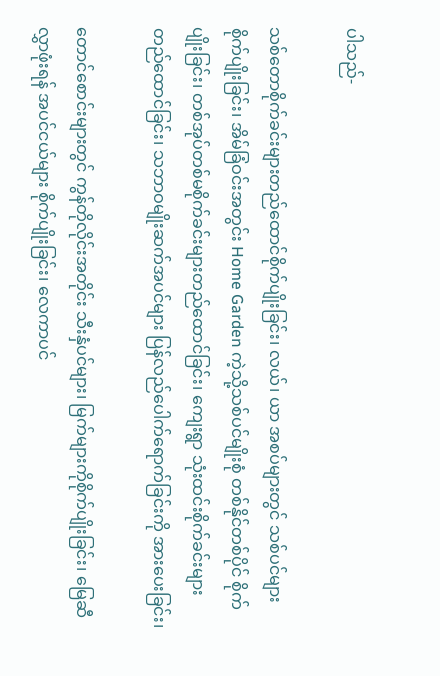ပါသည်-

သစ်တောစိုက်ခင်းများတည်ထောင်စိုက်ပျိုးခြင်း၊ လယ်၊ ယာ အစပ်များတွင် သစ်ပင်များ စိုက်ပျိုးခြင်း၊ အိမ်ခြံဝင်းအတွင်း Home Garden ကဲ့သို့သစ်ပင်မျိုးစုံ တစ်နိုင်တစ်ပိုင် စိုက်ပျိုးခြင်း၊ တစ်အုပ်တစ်မစိုက်ခင်းများတည်ထောင်ခြင်း၊ ကျေးရွာ သုံးထင်းစိုက်ခင်းများ တည်ထောင်ခြင်း၊ သဘာဝမျိုးဆက်အပင်များ ပြန်လည်ပေါက်ရောက်ခြင်းကို အားပေးခြင်း၊

တောင်စောင်းများတွင် ကွန်တိုလိုင်းအတိုင်း သီးနှံပင်များ၊ မြက်များကိုစိုက်ပျိုးခြင်း၊ မြေဆီလွှာဖုံးရန် အပင်ငယ်များ စိုက်ပျိုးခြင်း၊ လေကာပင်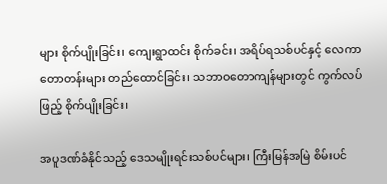များ စိုက်ပျိုးခြင်း၊ ကျေးရွာထင်း စိုက်ခင်း၊ အရိပ်ရသစ်ပင်နှင့် လေကာတောတန်းများ တည်ထောင်ခြင်း၊ သဘာဝတောကျန်များတွင် ကွက်လပ်ဖြည့် စိုက်ပျိုးခြင်း၊

အပူဒဏ်ခံနိုင်သည့် ဒေသမျိုးရင်းသစ်ပင်များ၊ ကြီးမြန်အမြဲ စိမ်းပင်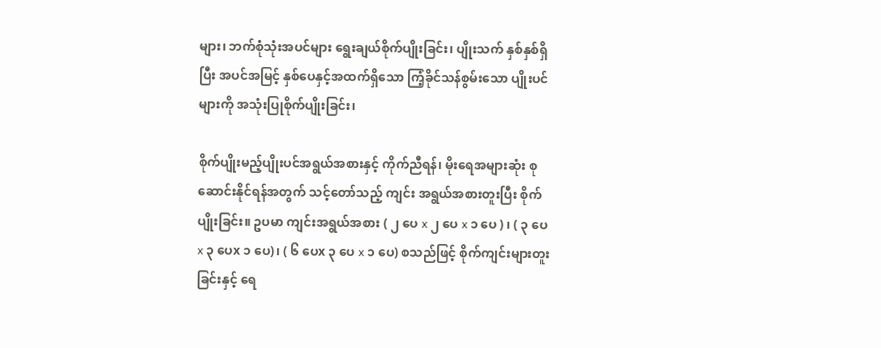များ၊ ဘက်စုံသုံးအပင်များ ရွေးချယ်စိုက်ပျိုးခြင်း၊ ပျိုးသက် နှစ်နှစ်ရှိပြီး အပင်အမြင့် နှစ်ပေနှင့်အထက်ရှိသော ကြံ့ခိုင်သန်စွမ်းသော ပျိုးပင်များကို အသုံးပြုစိုက်ပျိုးခြင်း၊

စိုက်ပျိုးမည့်ပျိုးပင်အရွယ်အစားနှင့် ကိုက်ညီရန်၊ မိုးရေအများဆုံး စုဆောင်းနိုင်ရန်အတွက် သင့်တော်သည့် ကျင်း အရွယ်အစားတူးပြီး စိုက်ပျိုးခြင်း။ ဥပမာ ကျင်းအရွယ်အစား ( ၂ ပေ x ၂ ပေ x ၁ ပေ ) ၊ ( ၃ ပေ x ၃ ပေx ၁ ပေ)၊ ( ၆ ပေx ၃ ပေ x ၁ ပေ) စသည်ဖြင့် စိုက်ကျင်းများတူးခြင်းနှင့် ရေ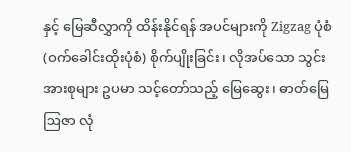နှင့် မြေဆီလွှာကို ထိန်းနိုင်ရန် အပင်များကို Zigzag ပုံစံ (ဝက်ခေါင်းထိုးပုံစံ) စိုက်ပျိုးခြင်း၊ လိုအပ်သော သွင်းအားစုများ ဥပမာ သင့်တော်သည့် မြေဆွေး၊ ဓာတ်မြေဩဇာ လုံ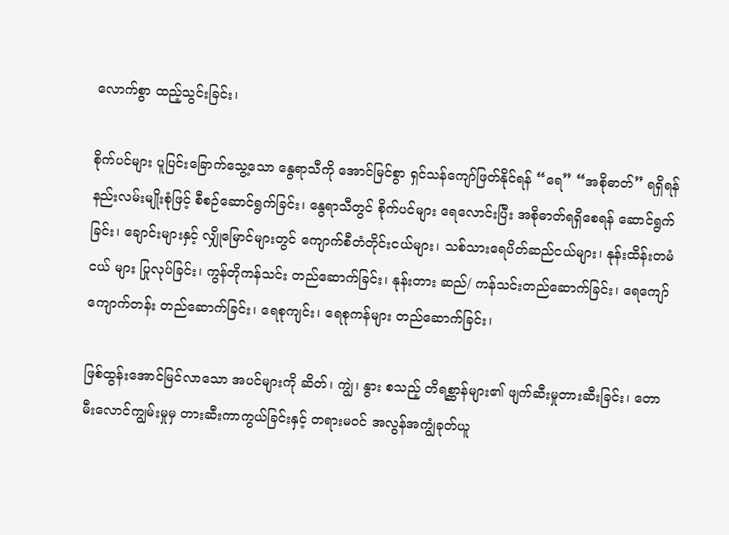လောက်စွာ ထည့်သွင်းခြင်း၊

စိုက်ပင်များ ပူပြင်းခြောက်သွေ့သော နွေရာသီကို အောင်မြင်စွာ ရှင်သန်ကျော်ဖြတ်နိုင်ရန် “ရေ” “အစိုဓာတ်” ရရှိရန် နည်းလမ်းမျိုးစုံဖြင့် စီစဉ်ဆောင်ရွက်ခြင်း၊ နွေရာသီတွင် စိုက်ပင်များ ရေလောင်းပြီး အစိုဓာတ်ရရှိစေရန် ဆောင်ရွက်ခြင်း၊ ချောင်းများနှင့် လျှိုမြောင်များတွင် ကျောက်စီတံတိုင်းငယ်များ၊ သစ်သားရေပိတ်ဆည်ငယ်များ၊ နုန်းထိန်းတမံငယ် များ ပြုလုပ်ခြင်း၊ ကွန်တိုကန်သင်း တည်ဆောက်ခြင်း၊ နုန်းတား ဆည်/ ကန်သင်းတည်ဆောက်ခြင်း၊ ရေကျော်ကျောက်တန်း တည်ဆောက်ခြင်း၊ ရေစုကျင်း၊ ရေစုကန်များ တည်ဆောက်ခြင်း၊

ဖြစ်ထွန်းအောင်မြင်လာသော အပင်များကို ဆိတ်၊ ကျွဲ၊ နွား စသည့် တိရစ္ဆာန်များ၏ ဖျက်ဆီးမှုတားဆီးခြင်း၊ တောမီးလောင်ကျွမ်းမှုမှ တားဆီးကာကွယ်ခြင်းနှင့် တရားမဝင် အလွန်အကျွံခုတ်ယူ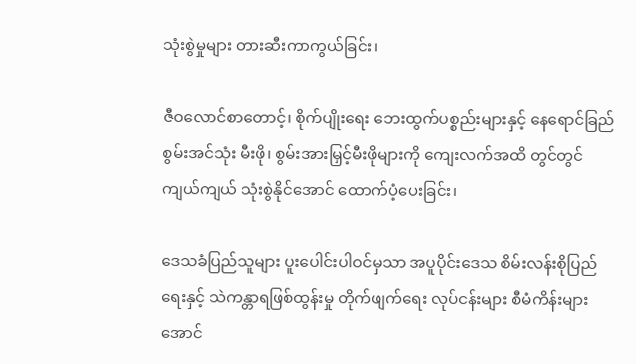သုံးစွဲမှုများ တားဆီးကာကွယ်ခြင်း၊

ဇီဝလောင်စာတောင့်၊ စိုက်ပျိုးရေး ဘေးထွက်ပစ္စည်းများနှင့် နေရောင်ခြည်စွမ်းအင်သုံး မီးဖို၊ စွမ်းအားမြှင့်မီးဖိုများကို ကျေးလက်အထိ တွင်တွင်ကျယ်ကျယ် သုံးစွဲနိုင်အောင် ထောက်ပံ့ပေးခြင်း၊

ဒေသခံပြည်သူများ ပူးပေါင်းပါဝင်မှသာ အပူပိုင်းဒေသ စိမ်းလန်းစိုပြည်ရေးနှင့် သဲကန္တာရဖြစ်ထွန်းမှု တိုက်ဖျက်ရေး လုပ်ငန်းများ စီမံကိန်းများ အောင်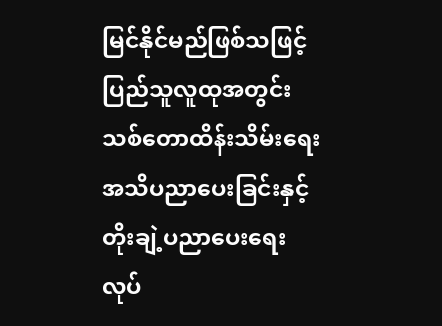မြင်နိုင်မည်ဖြစ်သဖြင့် ပြည်သူလူထုအတွင်း သစ်တောထိန်းသိမ်းရေး အသိပညာပေးခြင်းနှင့် တိုးချဲ့ပညာပေးရေးလုပ်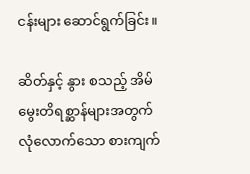ငန်းများ ဆောင်ရွက်ခြင်း။

ဆိတ်နှင့် နွား စသည့် အိမ်မွေးတိရစ္ဆာန်များအတွက် လုံလောက်သော စားကျက်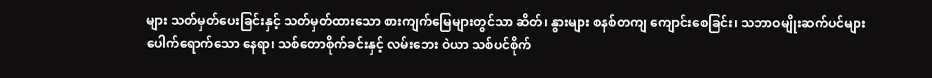များ သတ်မှတ်ပေးခြင်းနှင့် သတ်မှတ်ထားသော စားကျက်မြေများတွင်သာ ဆိတ်၊ နွားများ စနစ်တကျ ကျောင်းစေခြင်း၊ သဘာဝမျိုးဆက်ပင်များ ပေါက်ရောက်သော နေရာ၊ သစ်တောစိုက်ခင်းနှင့် လမ်းဘေး ဝဲယာ သစ်ပင်စိုက်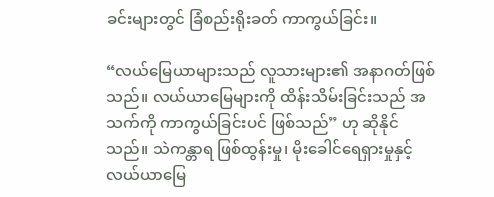ခင်းများတွင် ခြံစည်းရိုးခတ် ကာကွယ်ခြင်း။

“လယ်မြေယာများသည် လူသားများ၏ အနာဂတ်ဖြစ်သည်။ လယ်ယာမြေများကို ထိန်းသိမ်းခြင်းသည် အသက်ကို ကာကွယ်ခြင်းပင် ဖြစ်သည်” ဟု ဆိုနိုင်သည်။ သဲကန္တာရ ဖြစ်ထွန်းမှု၊ မိုးခေါင်ရေရှားမှုနှင့် လယ်ယာမြေ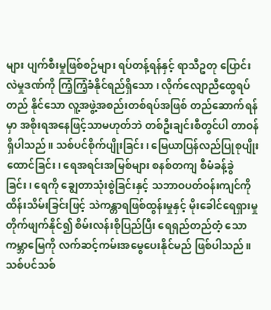များ ပျက်စီးမှုဖြစ်စဉ်များ ရပ်တန့်ရန်နှင့် ရာသီဥတု ပြောင်းလဲမှုဒဏ်ကို ကြံ့ကြံ့ခံနိုင်ရည်ရှိသော၊ လိုက်လျောညီထွေရပ်တည် နိုင်သော လူ့အဖွဲ့အစည်းတစ်ရပ်အဖြစ် တည်ဆောက်ရန်မှာ အစိုးရအနေဖြင့်သာမဟုတ်ဘဲ တစ်ဦးချင်းစီတွင်ပါ တာဝန်ရှိပါသည်။ သစ်ပင်စိုက်ပျိုးခြင်း၊ မြေယာပြန်လည်ပြုစုပျိုးထောင်ခြင်း၊ ရေအရင်းအမြစ်များ စနစ်တကျ စီမံခန့်ခွဲခြင်း၊ ရေကို ချွေတာသုံးစွဲခြင်းနှင့် သဘာဝပတ်ဝန်းကျင်ကို ထိန်းသိမ်းခြင်းဖြင့် သဲကန္တာရဖြစ်ထွန်းမှုနှင့် မိုးခေါင်ရေရှားမှု တိုက်ဖျက်နိုင်၍ စိမ်းလန်းစိုပြည်ပြီး ရေရှည်တည်တံ့ သော ကမ္ဘာမြေကို လက်ဆင့်ကမ်းအမွေပေးနိုင်မည် ဖြစ်ပါသည်။ သစ်ပင်သစ်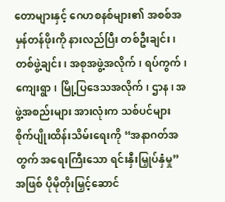တောများနှင့် ဂေဟစနစ်များ၏ အစစ်အမှန်တန်ဖိုးကို နားလည်ပြီး တစ်ဦးချင်း၊ တစ်ဖွဲ့ချင်း၊ အစုအဖွဲ့အလိုက်၊ ရပ်ကွက်၊ ကျေးရွာ၊ မြို့ပြဒေသအလိုက်၊ ဌာန၊ အဖွဲ့အစည်းများ အားလုံးက သစ်ပင်များ စိုက်ပျိုးထိန်းသိမ်းရေးကို “အနာဂတ်အတွက် အရေးကြီးသော ရင်းနှီးမြှုပ်နှံမှု” အဖြစ် ပိုမိုတိုးမြှင့်ဆောင်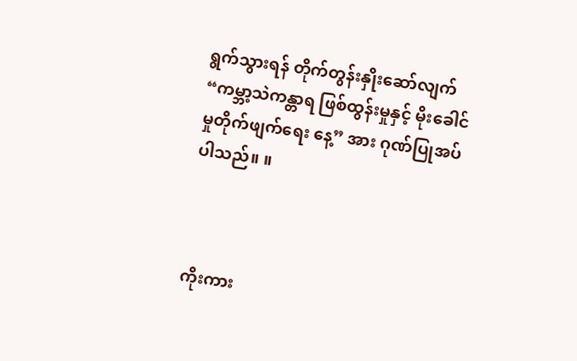ရွက်သွားရန် တိုက်တွန်းနှိုးဆော်လျက် “ကမ္ဘာ့သဲကန္တာရ ဖြစ်ထွန်းမှုနှင့် မိုးခေါင်မှုတိုက်ဖျက်ရေး နေ့” အား ဂုဏ်ပြုအပ်ပါသည်။ ။



ကိုးကား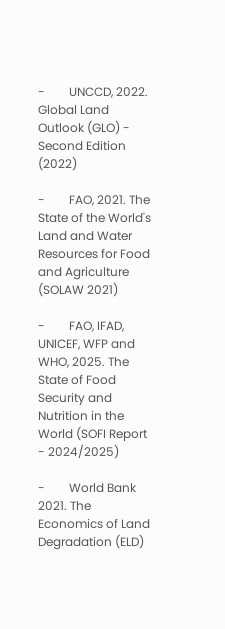-        UNCCD, 2022. Global Land Outlook (GLO) - Second Edition (2022)

-        FAO, 2021. The State of the World's Land and Water Resources for Food and Agriculture (SOLAW 2021)

-        FAO, IFAD, UNICEF, WFP and WHO, 2025. The State of Food Security and Nutrition in the World (SOFI Report - 2024/2025)

-        World Bank 2021. The Economics of Land Degradation (ELD)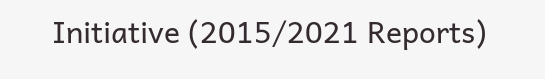Initiative (2015/2021 Reports)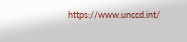https://www.unccd.int/